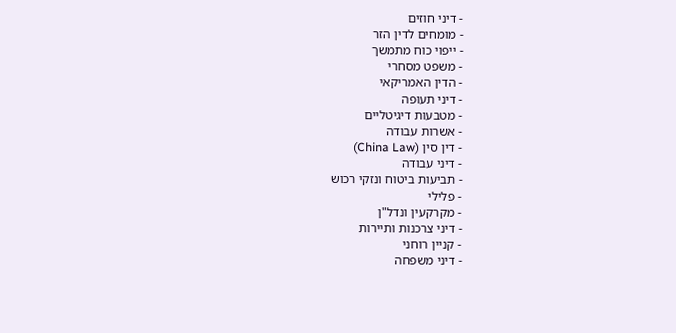- דיני חוזים
- מומחים לדין הזר
- ייפוי כוח מתמשך
- משפט מסחרי
- הדין האמריקאי
- דיני תעופה
- מטבעות דיגיטליים
- אשרות עבודה
- דין סין (China Law)
- דיני עבודה
- תביעות ביטוח ונזקי רכוש
- פלילי
- מקרקעין ונדל"ן
- דיני צרכנות ותיירות
- קניין רוחני
- דיני משפחה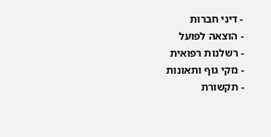- דיני חברות
- הוצאה לפועל
- רשלנות רפואית
- נזקי גוף ותאונות
- תקשורת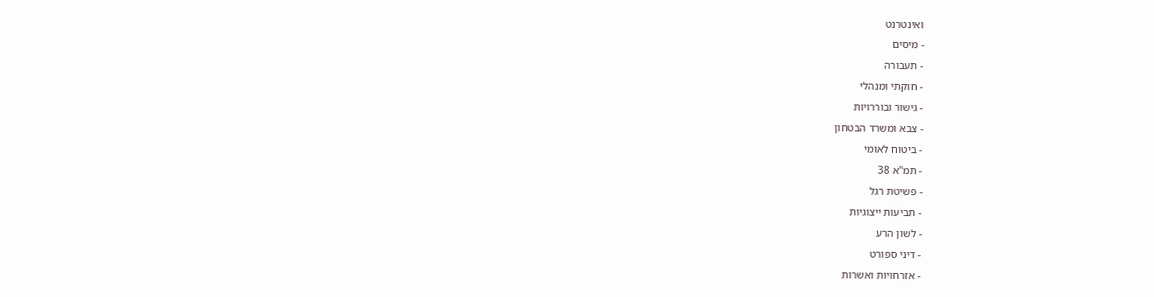ואינטרנט
- מיסים
- תעבורה
- חוקתי ומנהלי
- גישור ובוררויות
- צבא ומשרד הבטחון
- ביטוח לאומי
- תמ"א 38
- פשיטת רגל
- תביעות ייצוגיות
- לשון הרע
- דיני ספורט
- אזרחויות ואשרות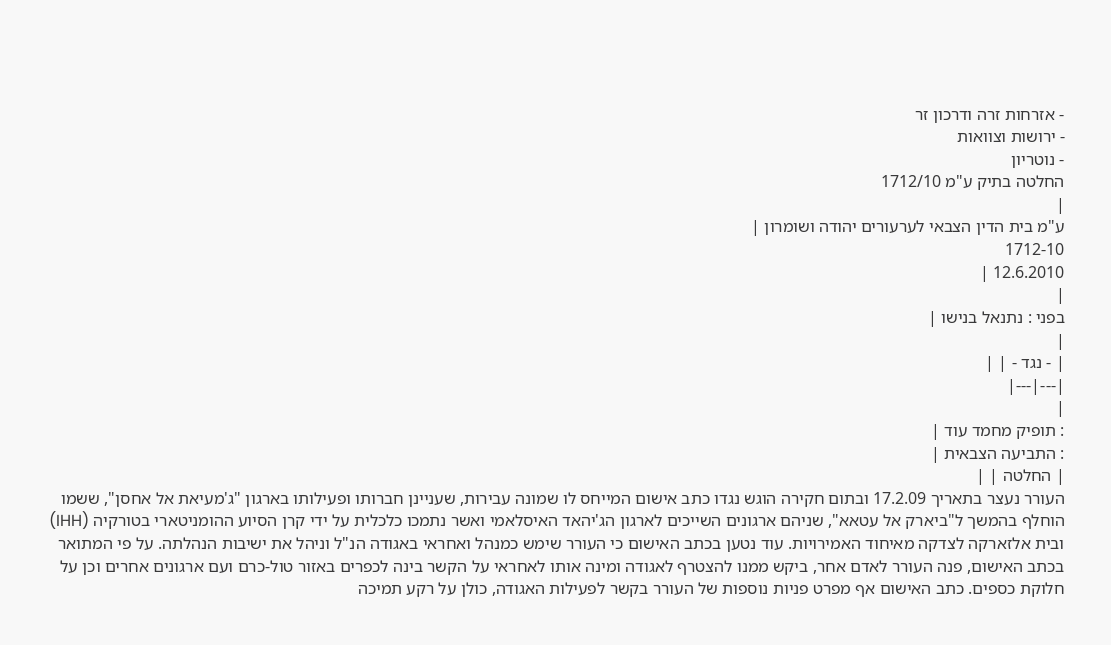- אזרחות זרה ודרכון זר
- ירושות וצוואות
- נוטריון
החלטה בתיק ע"מ 1712/10
|
ע"מ בית הדין הצבאי לערעורים יהודה ושומרון |
1712-10
12.6.2010 |
|
בפני : נתנאל בנישו |
|
| - נגד - | |
|---|---|
|
: תופיק מחמד עוד |
: התביעה הצבאית |
| החלטה | |
העורר נעצר בתאריך 17.2.09 ובתום חקירה הוגש נגדו כתב אישום המייחס לו שמונה עבירות, שעניינן חברותו ופעילותו בארגון "ג'מעיאת אל אחסן", ששמו הוחלף בהמשך ל"ביארק אל עטאא", שניהם ארגונים השייכים לארגון הג'יהאד האיסלאמי ואשר נתמכו כלכלית על ידי קרן הסיוע ההומניטארי בטורקיה (IHH) ובית אלזארקה לצדקה מאיחוד האמירויות. עוד נטען בכתב האישום כי העורר שימש כמנהל ואחראי באגודה הנ"ל וניהל את ישיבות הנהלתה. על פי המתואר בכתב האישום, פנה העורר לאדם אחר, ביקש ממנו להצטרף לאגודה ומינה אותו לאחראי על הקשר בינה לכפרים באזור טול-כרם ועם ארגונים אחרים וכן על חלוקת כספים. כתב האישום אף מפרט פניות נוספות של העורר בקשר לפעילות האגודה, כולן על רקע תמיכה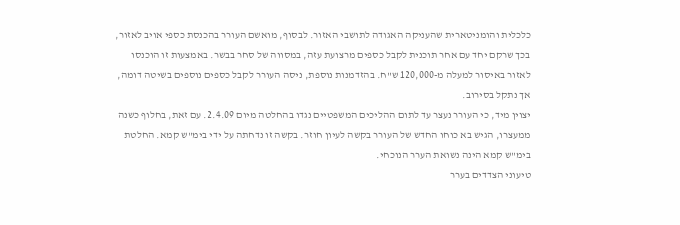כלכלית והומניטארית שהעניקה האגודה לתושבי האזור. לבסוף, מואשם העורר בהכנסת כספי אויב לאזור, בכך שרקם יחד עם אחר תוכנית לקבל כספים מרצועת עזה, במסווה של סחר בבשר. באמצעות זו הוכנסו לאזור באיסור למעלה מ-120,000 ש"ח. בהזדמנות נוספת, ניסה העורר לקבל כספים נוספים בשיטה דומה, אך נתקל בסירוב.
יצוין מיד, כי העורר נעצר עד לתום ההליכים המשפטיים נגדו בהחלטה מיום 2.4.09. עם זאת, בחלוף כשנה ממעצרו, הגיש בא כוחו החדש של העורר בקשה לעיון חוזר. בקשה זו נדחתה על ידי בימ"ש קמא. החלטת בימ"ש קמא הינה נשואת הערר הנוכחי.
טיעוני הצדדים בערר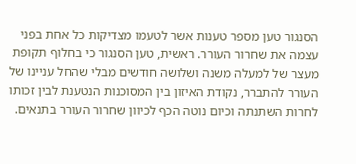הסנגור טען מספר טענות אשר לטעמו מצדיקות כל אחת בפני עצמה את שחרור העורר. ראשית, טען הסנגור כי בחלוף תקופת מעצר של למעלה משנה ושלושה חודשים מבלי שהחל עניינו של העורר להתברר, נקודת האיזון בין המסוכנות הנטענת לבין זכותו לחרות השתנתה וכיום נוטה הכף לכיוון שחרור העורר בתנאים.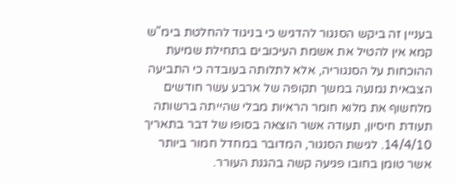בעניין זה ביקש הסנגור להדגיש כי בניגוד להחלטת בימ"ש קמא אין להטיל את אשמת העיכובים בתחילת שמיעת ההוכחות על הסנגוריה, אלא לתלותה בעובדה כי התביעה הצבאית נמנעה במשך תקופה של ארבע עשר חודשים מלחשוף את מלוא חומר הראיות מבלי שהייתה ברשותה תעודת חיסיון, תעודה אשר הוצאה בסופו של דבר בתאריך 14/4/10. לגישת הסנגור, המדובר במחדל חמור ביותר אשר טומן בחובו פגיעה קשה בהגנת העורר.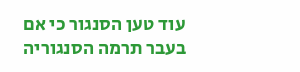עוד טען הסנגור כי אם בעבר תרמה הסנגוריה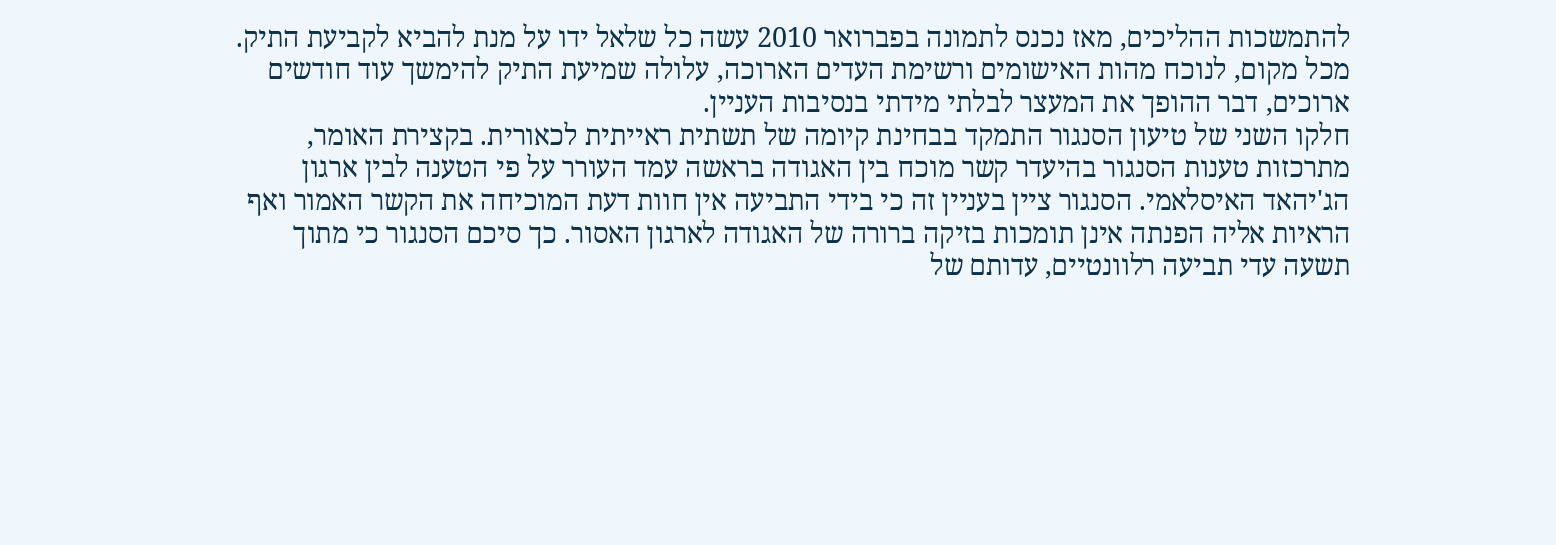להתמשכות ההליכים, מאז נכנס לתמונה בפברואר 2010 עשה כל שלאל ידו על מנת להביא לקביעת התיק. מכל מקום, לנוכח מהות האישומים ורשימת העדים הארוכה, עלולה שמיעת התיק להימשך עוד חודשים ארוכים, דבר ההופך את המעצר לבלתי מידתי בנסיבות העניין.
חלקו השני של טיעון הסנגור התמקד בבחינת קיומה של תשתית ראייתית לכאורית. בקצירת האומר, מתרכזות טענות הסנגור בהיעדר קשר מוכח בין האגודה בראשה עמד העורר על פי הטענה לבין ארגון הג'יהאד האיסלאמי. הסנגור ציין בעניין זה כי בידי התביעה אין חוות דעת המוכיחה את הקשר האמור ואף הראיות אליה הפנתה אינן תומכות בזיקה ברורה של האגודה לארגון האסור. כך סיכם הסנגור כי מתוך תשעה עדי תביעה רלוונטיים, עדותם של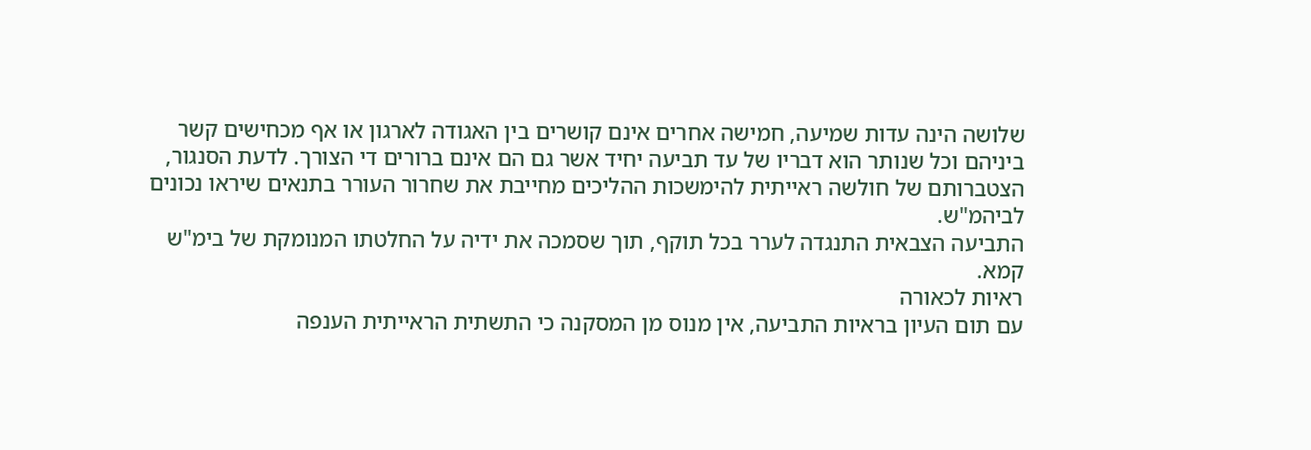שלושה הינה עדות שמיעה, חמישה אחרים אינם קושרים בין האגודה לארגון או אף מכחישים קשר ביניהם וכל שנותר הוא דבריו של עד תביעה יחיד אשר גם הם אינם ברורים די הצורך. לדעת הסנגור, הצטברותם של חולשה ראייתית להימשכות ההליכים מחייבת את שחרור העורר בתנאים שיראו נכונים לביהמ"ש.
התביעה הצבאית התנגדה לערר בכל תוקף, תוך שסמכה את ידיה על החלטתו המנומקת של בימ"ש קמא.
ראיות לכאורה
עם תום העיון בראיות התביעה, אין מנוס מן המסקנה כי התשתית הראייתית הענפה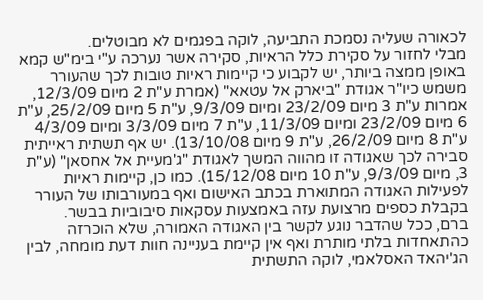לכאורה שעליה נסמכת התביעה, לוקה בפגמים לא מבוטלים.
מבלי לחזור על סקירת כלל הראיות, סקירה אשר נערכה ע"י בימ"ש קמא באופן ממצה ביותר, יש לקבוע כי קיימות ראיות טובות לכך שהעורר משמש כיו"ר אגודת "ביארק אל עטאא" (אמרת ע"ת 2 מיום 12/3/09, אמרות ע"ת 3 מיום 23/2/09 ומיום 9/3/09, ע"ת 5 מיום 25/2/09, ע"ת 6 מיום 23/2/09 ומיום 11/3/09, ע"ת 7 מיום 3/3/09 ומיום 4/3/09 ע"ת 8 מיום 26/2/09, ע"ת 9 מיום 13/10/08). יש אף תשתית ראייתית סבירה לכך שאגודה זו מהווה המשך לאגודת "ג'מעיית אל אחסאן" (ע"ת 3, מיום 9/3/09, ע"ת 10 מיום 15/12/08). כמו כן, קיימות ראיות לפעילות האגודה המתוארת בכתב האישום ואף במעורבותו של העורר בקבלת כספים מרצועת עזה באמצעות עסקאות סיבוביות בבשר.
ברם, ככל שהדבר נוגע לקשר בין האגודה האמורה, שלא הוכרזה כהתאחדות בלתי מותרת ואף אין קיימת בעניינה חוות דעת מומחה, לבין הג'יהאד האסלאמי, לוקה התשתית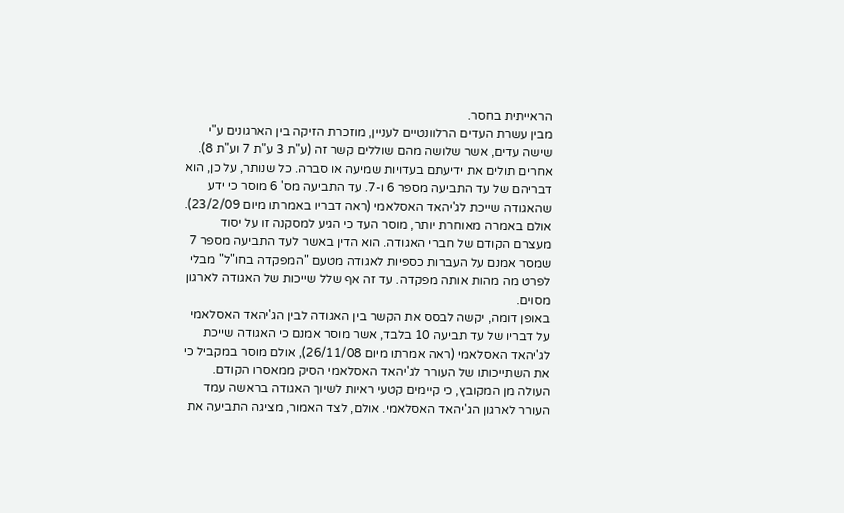הראייתית בחסר.
מבין עשרת העדים הרלוונטיים לעניין, מוזכרת הזיקה בין הארגונים ע"י שישה עדים, אשר שלושה מהם שוללים קשר זה (ע"ת 3 ע"ת 7 וע"ת 8). אחרים תולים את ידיעתם בעדויות שמיעה או סברה. כל שנותר, על כן, הוא דבריהם של עד התביעה מספר 6 ו-7. עד התביעה מס' 6 מוסר כי ידע שהאגודה שייכת לג'יהאד האסלאמי (ראה דבריו באמרתו מיום 23/2/09). אולם באמרה מאוחרת יותר, מוסר העד כי הגיע למסקנה זו על יסוד מעצרם הקודם של חברי האגודה. הוא הדין באשר לעד התביעה מספר 7 שמסר אמנם על העברות כספיות לאגודה מטעם "המפקדה בחו"ל" מבלי לפרט מה מהות אותה מפקדה. עד זה אף שלל שייכות של האגודה לארגון מסוים.
באופן דומה, יקשה לבסס את הקשר בין האגודה לבין הג'יהאד האסלאמי על דבריו של עד תביעה 10 בלבד, אשר מוסר אמנם כי האגודה שייכת לג'יהאד האסלאמי (ראה אמרתו מיום 26/11/08), אולם מוסר במקביל כי את השתייכותו של העורר לג'יהאד האסלאמי הסיק ממאסרו הקודם.
העולה מן המקובץ, כי קיימים קטעי ראיות לשיוך האגודה בראשה עמד העורר לארגון הג'יהאד האסלאמי. אולם, לצד האמור, מציגה התביעה את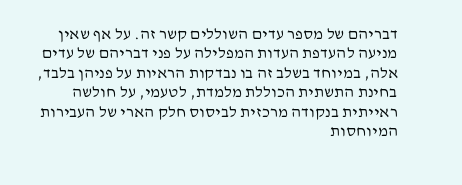דבריהם של מספר עדים השוללים קשר זה. על אף שאין מניעה להעדפת העדות המפלילה על פני דבריהם של עדים אלה, במיוחד בשלב זה בו נבדקות הראיות על פניהן בלבד, בחינת התשתית הכוללת מלמדת, לטעמי, על חולשה ראייתית בנקודה מרכזית לביסוס חלק הארי של העבירות המיוחסות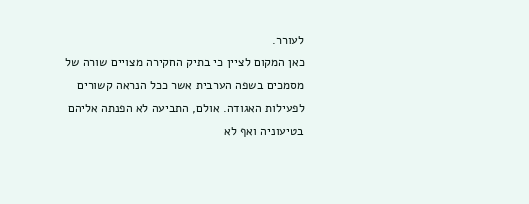לעורר.
כאן המקום לציין כי בתיק החקירה מצויים שורה של מסמכים בשפה הערבית אשר ככל הנראה קשורים לפעילות האגודה. אולם, התביעה לא הפנתה אליהם בטיעוניה ואף לא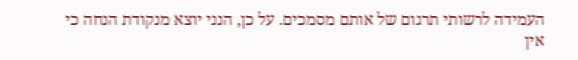העמידה לרשותי תרגום של אותם מסמכים. על כן, הנני יוצא מנקודת הנחה כי אין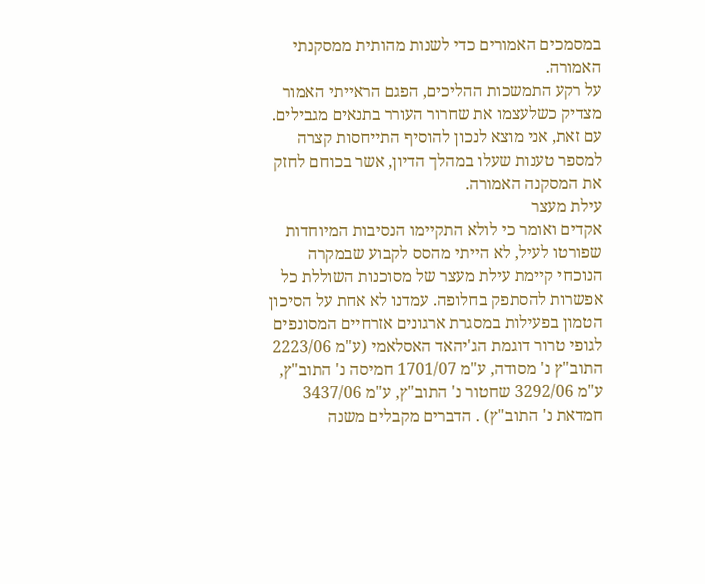במסמכים האמורים כדי לשנות מהותית ממסקנתי האמורה.
על רקע התמשכות ההליכים, הפגם הראייתי האמור מצדיק כשלעצמו את שחרור העורר בתנאים מגבילים. עם זאת, אני מוצא לנכון להוסיף התייחסות קצרה למספר טענות שעלו במהלך הדיון, אשר בכוחם לחזק את המסקנה האמורה.
עילת מעצר
אקדים ואומר כי לולא התקיימו הנסיבות המיוחדות שפורטו לעיל, לא הייתי מהסס לקבוע שבמקרה הנוכחי קיימת עילת מעצר של מסוכנות השוללת כל אפשרות להסתפק בחלופה. עמדנו לא אחת על הסיכון הטמון בפעילות במסגרת ארגונים אזרחיים המסונפים לגופי טרור דוגמת הג'יהאד האסלאמי (ע"מ 2223/06 התוב"ץ נ' מסודה, ע"מ 1701/07 חמיסה נ' התוב"ץ, ע"מ 3292/06 שחטור נ' התוב"ץ, ע"מ 3437/06 חמדאת נ' התוב"ץ) . הדברים מקבלים משנה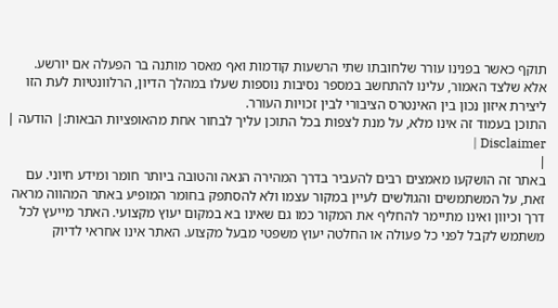תוקף כאשר בפנינו עורר שלחובתו שתי הרשעות קודמות ואף מאסר מותנה בר הפעלה אם יורשע.
אלא שלצד האמור, עלינו להתחשב במספר נסיבות נוספות שעלו במהלך הדיון, הרלוונטיות לעת הזו ליצירת איזון נכון בין האינטרס הציבורי לבין זכויות העורר.
התוכן בעמוד זה אינו מלא, על מנת לצפות בכל התוכן עליך לבחור אחת מהאופציות הבאות:| הודעה | Disclaimer |
|
באתר זה הושקעו מאמצים רבים להעביר בדרך המהירה הנאה והטובה ביותר חומר ומידע חיוני. עם זאת, על המשתמשים והגולשים לעיין במקור עצמו ולא להסתפק בחומר המופיע באתר המהווה מראה דרך וכיוון ואינו מתיימר להחליף את המקור כמו גם שאינו בא במקום יעוץ מקצועי. האתר מייעץ לכל משתמש לקבל לפני כל פעולה או החלטה יעוץ משפטי מבעל מקצוע. האתר אינו אחראי לדיוק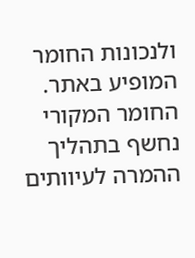ולנכונות החומר המופיע באתר. החומר המקורי נחשף בתהליך ההמרה לעיוותים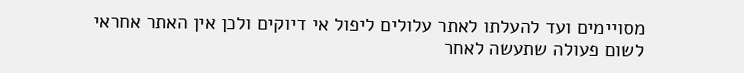מסויימים ועד להעלתו לאתר עלולים ליפול אי דיוקים ולכן אין האתר אחראי לשום פעולה שתעשה לאחר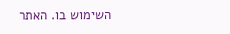השימוש בו. האתר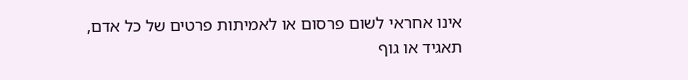אינו אחראי לשום פרסום או לאמיתות פרטים של כל אדם, תאגיד או גוף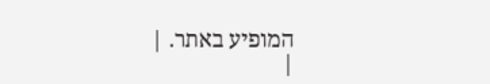המופיע באתר. |
|